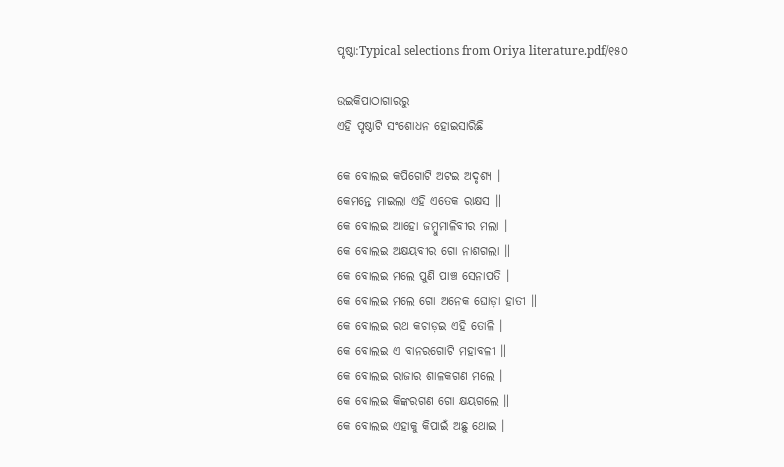ପୃଷ୍ଠା:Typical selections from Oriya literature.pdf/୧୫୦

ଉଇକିପାଠାଗାର‌ରୁ
ଏହି ପୃଷ୍ଠାଟି ସଂଶୋଧନ ହୋଇସାରିଛି

କେ ବୋଲଇ କପିଗୋଟି ଅଟଇ ଅଦୃଶ୍ୟ ।
କେମନ୍ତେ ମାଇଲା ଏହି ଏତେକ ରାକ୍ଷସ ॥
କେ ବୋଲଇ ଆହୋ ଜମ୍ବୁମାଳିବୀର ମଲା ।
କେ ବୋଲଇ ଅକ୍ଷୟବୀର ଗୋ ନାଶଗଲା ॥
କେ ବୋଲଇ ମଲେ ପୁଣି ପାଞ୍ଚ ସେନାପତି ।
କେ ବୋଲଇ ମଲେ ଗୋ ଅନେକ ଘୋଡ଼ା ହାତୀ ॥
କେ ବୋଲଇ ରଥ କଚାଡ଼ଇ ଏହି ତୋଳି ।
କେ ବୋଲଇ ଏ ବାନରଗୋଟି ମହାବଳୀ ॥
କେ ବୋଲଇ ରାଜାର ଶାଳକଗଣ ମଲେ ।
କେ ବୋଲଇ କିଙ୍କରଗଣ ଗୋ କ୍ଷୟଗଲେ ॥
କେ ବୋଲଇ ଏହାକୁ କିପାଇଁ ଅଛୁ ଥୋଇ ।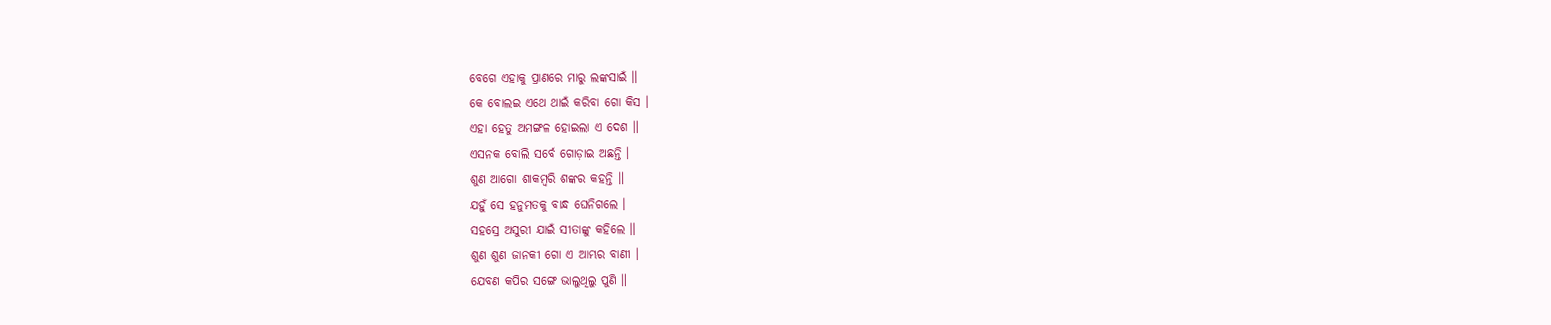ବେଗେ ଏହାକୁ ପ୍ରାଣରେ ମାରୁ ଲଙ୍କସାଇଁ ॥
କେ ବୋଲଇ ଏଥେ ଥାଇଁ କରିବା ଗୋ କିସ ।
ଏହା ହେତୁ ଅମଙ୍ଗଳ ହୋଇଲା ଏ ଦେଶ ॥
ଏସନକ ବୋଲି ସର୍ବେ ଗୋଡ଼ାଇ ଅଛନ୍ତି ।
ଶୁଣ ଆଗୋ ଶାକମ୍ବରି ଶଙ୍କର କହନ୍ତି ॥
ଯହୁଁ ସେ ହନୁମତକୁ ବାନ୍ଧ ଘେନିଗଲେ ।
ସହସ୍ରେ ଅସୁରୀ ଯାଇଁ ସୀତାଙ୍କୁ କହିଲେ ॥
ଶୁଣ ଶୁଣ ଜାନକୀ ଗୋ ଏ ଆମ୍ଭର ବାଣୀ ।
ଯେବଣ କପିର ସଙ୍ଗେ ଭାଲୁଥିଲୁ ପୁଣି ॥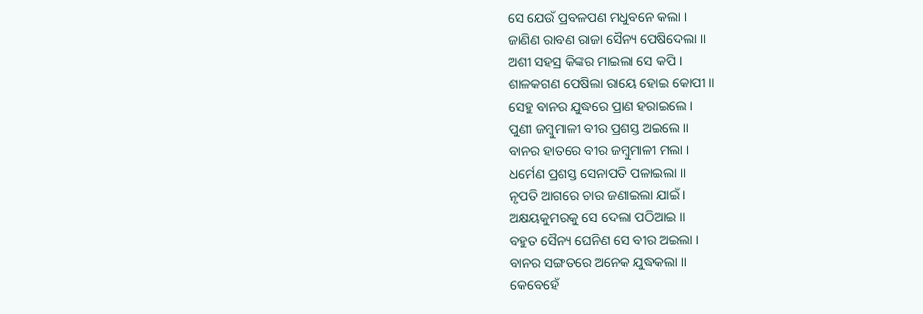ସେ ଯେଉଁ ପ୍ରବଳପଣ ମଧୁବନେ କଲା ।
ଜାଣିଣ ରାବଣ ରାଜା ସୈନ୍ୟ ପେଷିଦେଲା ॥
ଅଶୀ ସହସ୍ର କିଙ୍କର ମାଇଲା ସେ କପି ।
ଶାଳକଗଣ ପେଷିଲା ରାୟେ ହୋଇ କୋପୀ ॥
ସେହୁ ବାନର ଯୁଦ୍ଧରେ ପ୍ରାଣ ହରାଇଲେ ।
ପୁଣୀ ଜମ୍ବୁମାଳୀ ବୀର ପ୍ରଶସ୍ତ ଅଇଲେ ॥
ବାନର ହାତରେ ବୀର ଜମ୍ବୁମାଳୀ ମଲା ।
ଧର୍ମେଣ ପ୍ରଶସ୍ତ ସେନାପତି ପଳାଇଲା ॥
ନୃପତି ଆଗରେ ଚାର ଜଣାଇଲା ଯାଇଁ ।
ଅକ୍ଷୟକୁମରକୁ ସେ ଦେଲା ପଠିଆଇ ॥
ବହୁତ ସୈନ୍ୟ ଘେନିଣ ସେ ବୀର ଅଇଲା ।
ବାନର ସଙ୍ଗତରେ ଅନେକ ଯୁଦ୍ଧକଲା ॥
କେବେହେଁ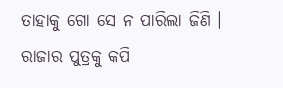ତାହାକୁ ଗୋ ସେ ନ ପାରିଲା ଜିଣି ।
ରାଜାର ପୁତ୍ରକୁ କପି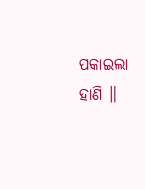ପକାଇଲା ହାଣି ॥